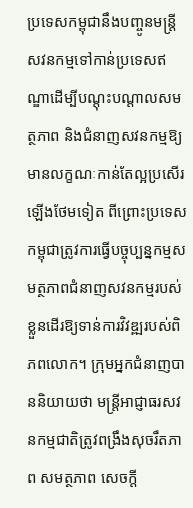ប្រទេសកម្ពុជានឹងបញ្ចូនមន្ត្រីសវនកម្មទៅកាន់ប្រទេសឥណ្ឌាដើម្បីបណ្តុះបណ្តាលសមត្ថភាព និងជំនាញសវនកម្មឱ្យមានលក្ខណៈកាន់តែល្អប្រសើរឡើងថែមទៀត ពីព្រោះប្រទេសកម្ពុជាត្រូវការធ្វើបច្ចុប្បន្នកម្មសមត្ថភាពជំនាញសវនកម្មរបស់ខ្លួនដើរឱ្យទាន់ការវិវឌ្ឍរបស់ពិភពលោក។ ក្រុមអ្នកជំនាញបាននិយាយថា មន្ត្រីអាជ្ញាធរសវនកម្មជាតិត្រូវពង្រឹងសុចរឹតភាព សមត្ថភាព សេចក្តី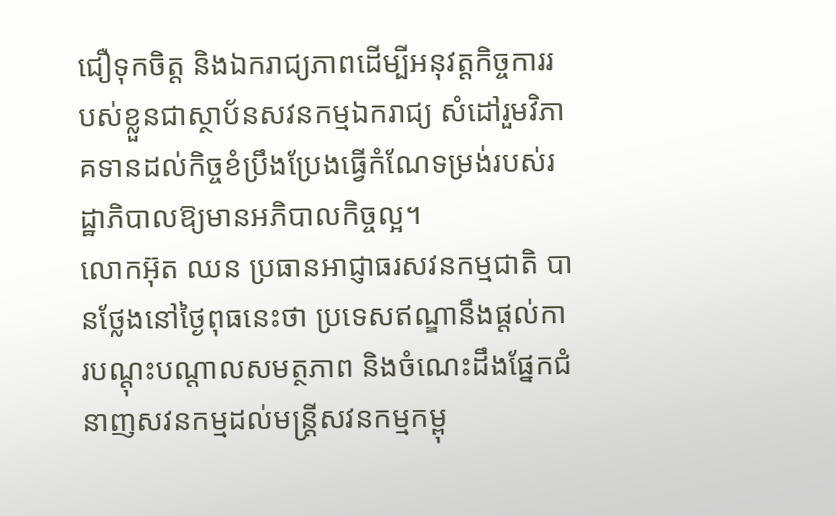ជឿទុកចិត្ត និងឯករាជ្យភាពដើម្បីអនុវត្តកិច្ចការរបស់ខ្លួនជាស្ថាប័នសវនកម្មឯករាជ្យ សំដៅរួមវិភាគទានដល់កិច្ចខំប្រឹងប្រែងធ្វើកំណែទម្រង់របស់រដ្ឋាភិបាលឱ្យមានអភិបាលកិច្ចល្អ។
លោកអ៊ុត ឈន ប្រធានអាជ្ញាធរសវនកម្មជាតិ បានថ្លែងនៅថ្ងៃពុធនេះថា ប្រទេសឥណ្ឌានឹងផ្តល់ការបណ្តុះបណ្តាលសមត្ថភាព និងចំណេះដឹងផ្នែកជំនាញសវនកម្មដល់មន្ត្រីសវនកម្មកម្ពុ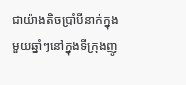ជាយ៉ាងតិចប្រាំបីនាក់ក្នុងមួយឆ្នាំៗនៅក្នុងទីក្រុងញូ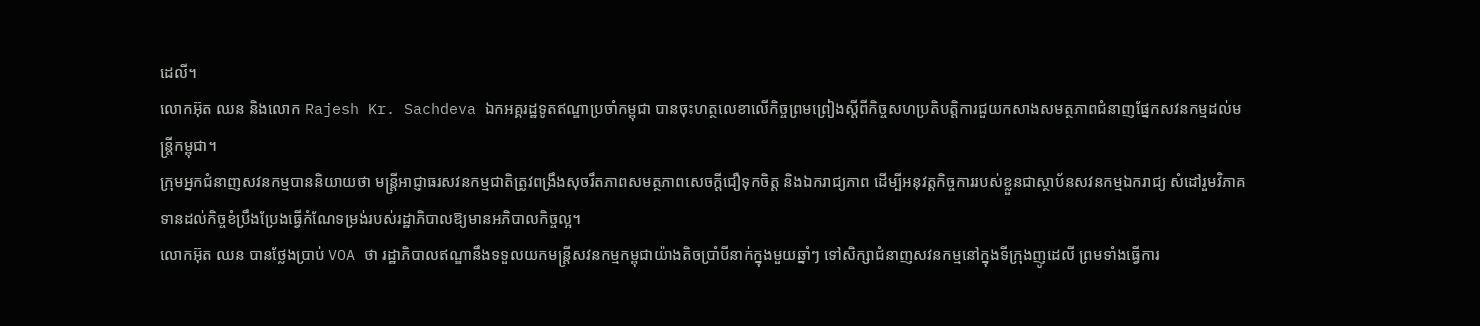ដេលី។
លោកអ៊ុត ឈន និងលោក Rajesh Kr. Sachdeva ឯកអគ្គរដ្ឋទូតឥណ្ឌាប្រចាំកម្ពុជា បានចុះហត្ថលេខាលើកិច្ចព្រមព្រៀងស្តីពីកិច្ចសហប្រតិបត្តិការជួយកសាងសមត្ថភាពជំនាញផ្នែកសវនកម្មដល់មន្ត្រីកម្ពុជា។
ក្រុមអ្នកជំនាញសវនកម្មបាននិយាយថា មន្ត្រីអាជ្ញាធរសវនកម្មជាតិត្រូវពង្រឹងសុចរឹតភាពសមត្ថភាពសេចក្តីជឿទុកចិត្ត និងឯករាជ្យភាព ដើម្បីអនុវត្តកិច្ចការរបស់ខ្លួនជាស្ថាប័នសវនកម្មឯករាជ្យ សំដៅរួមវិភាគទានដល់កិច្ចខំប្រឹងប្រែងធ្វើកំណែទម្រង់របស់រដ្ឋាភិបាលឱ្យមានអភិបាលកិច្ចល្អ។
លោកអ៊ុត ឈន បានថ្លែងប្រាប់ VOA ថា រដ្ឋាភិបាលឥណ្ឌានឹងទទួលយកមន្ត្រីសវនកម្មកម្ពុជាយ៉ាងតិចប្រាំបីនាក់ក្នុងមួយឆ្នាំៗ ទៅសិក្សាជំនាញសវនកម្មនៅក្នុងទីក្រុងញូដេលី ព្រមទាំងធ្វើការ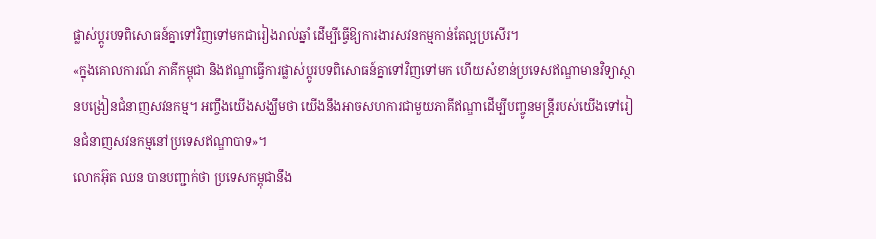ផ្លាស់ប្តូរបទពិសោធន៍គ្នាទៅវិញទៅមកជារៀងរាល់ឆ្នាំ ដើម្បីធ្វើឱ្យការងារសវនកម្មកាន់តែល្អប្រសើរ។
«ក្នុងគោលការណ៍ ភាគីកម្ពុជា និងឥណ្ឌាធ្វើការផ្លាស់ប្តូរបទពិសោធន៍គ្នាទៅវិញទៅមក ហើយសំខាន់ប្រទេសឥណ្ឌាមានវិទ្យាស្ថានបង្រៀនជំនាញសវនកម្ម។ អញ្ចឹងយើងសង្ឃឹមថា យើងនឹងអាចសហការជាមួយភាគីឥណ្ឌាដើម្បីបញ្ចូនមន្ត្រីរបស់យើងទៅរៀនជំនាញសវនកម្មនៅប្រទេសឥណ្ឌាបាទ»។
លោកអ៊ុត ឈន បានបញ្ជាក់ថា ប្រទេសកម្ពុជានឹង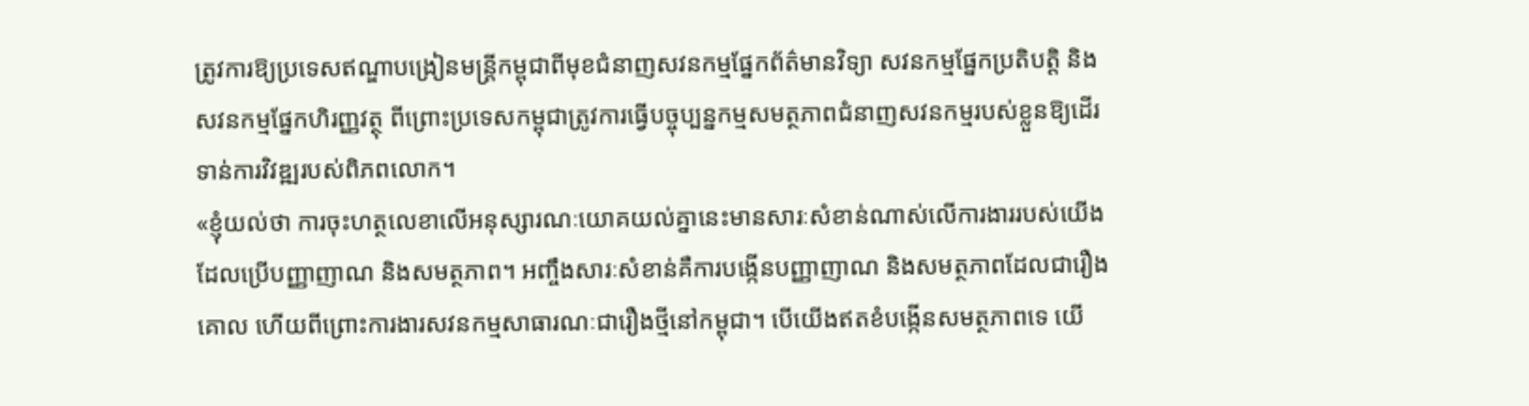ត្រូវការឱ្យប្រទេសឥណ្ឌាបង្រៀនមន្ត្រីកម្ពុជាពីមុខជំនាញសវនកម្មផ្នែកព័ត៌មានវិទ្យា សវនកម្មផ្នែកប្រតិបត្តិ និងសវនកម្មផ្នែកហិរញ្ញវត្ថុ ពីព្រោះប្រទេសកម្ពុជាត្រូវការធ្វើបច្ចុប្បន្នកម្មសមត្ថភាពជំនាញសវនកម្មរបស់ខ្លួនឱ្យដើរទាន់ការវិវឌ្ឍរបស់ពិភពលោក។
«ខ្ញុំយល់ថា ការចុះហត្ថលេខាលើអនុស្សារណៈយោគយល់គ្នានេះមានសារៈសំខាន់ណាស់លើការងាររបស់យើង ដែលប្រើបញ្ញាញាណ និងសមត្ថភាព។ អញ្ចឹងសារៈសំខាន់គឺការបង្កើនបញ្ញាញាណ និងសមត្ថភាពដែលជារឿងគោល ហើយពីព្រោះការងារសវនកម្មសាធារណៈជារឿងថ្មីនៅកម្ពុជា។ បើយើងឥតខំបង្កើនសមត្ថភាពទេ យើ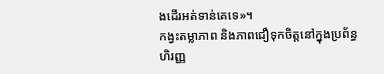ងដើរអត់ទាន់គេទេ»។
កង្វះតម្លាភាព និងភាពជឿទុកចិត្តនៅក្នុងប្រព័ន្ធហិរញ្ញ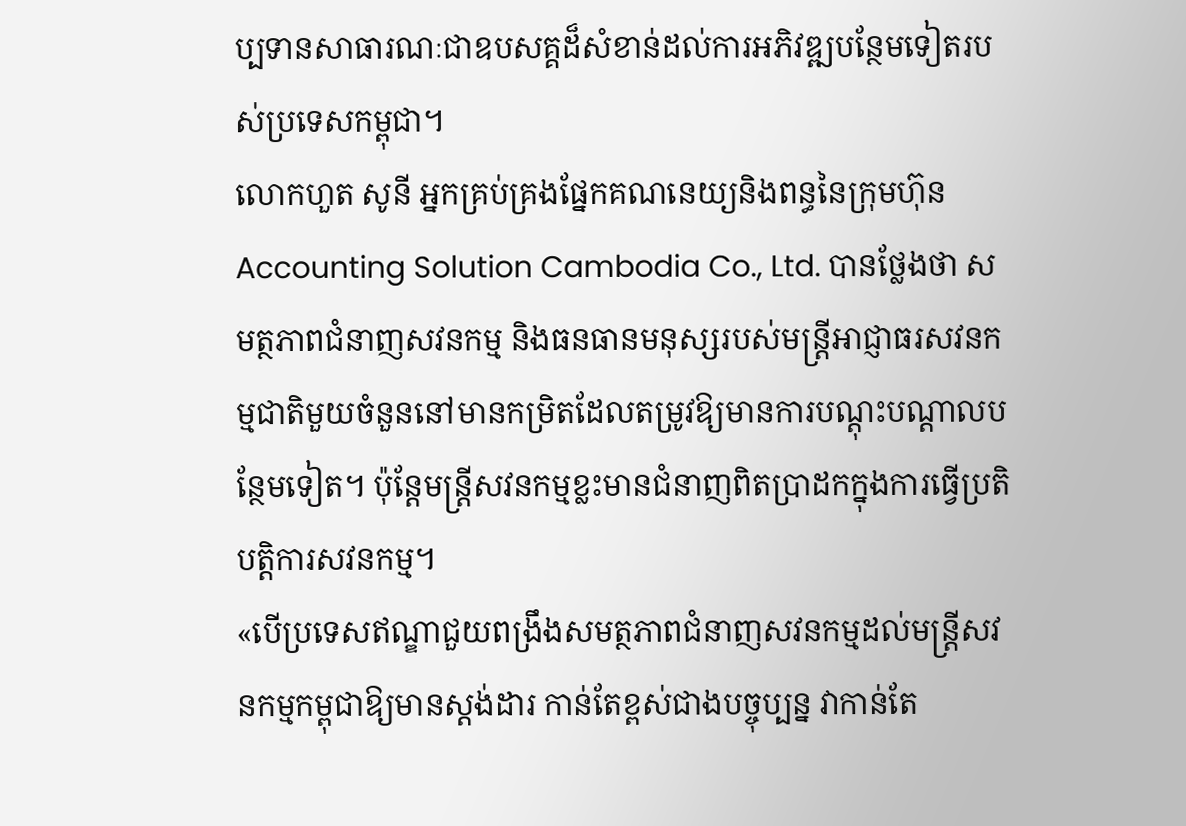ប្បទានសាធារណៈជាឧបសគ្គដ៏សំខាន់ដល់ការអភិវឌ្ឍបន្ថែមទៀតរបស់ប្រទេសកម្ពុជា។
លោកហួត សូនី អ្នកគ្រប់គ្រងផ្នែកគណនេយ្យនិងពន្ធនៃក្រុមហ៊ុន Accounting Solution Cambodia Co., Ltd. បានថ្លែងថា សមត្ថភាពជំនាញសវនកម្ម និងធនធានមនុស្សរបស់មន្ត្រីអាជ្ញាធរសវនកម្មជាតិមួយចំនួននៅមានកម្រិតដែលតម្រូវឱ្យមានការបណ្តុះបណ្តាលបន្ថែមទៀត។ ប៉ុន្តែមន្ត្រីសវនកម្មខ្លះមានជំនាញពិតប្រាដកក្នុងការធ្វើប្រតិបត្តិការសវនកម្ម។
«បើប្រទេសឥណ្ឌាជួយពង្រឹងសមត្ថភាពជំនាញសវនកម្មដល់មន្ត្រីសវនកម្មកម្ពុជាឱ្យមានស្តង់ដារ កាន់តែខ្ពស់ជាងបច្ចុប្បន្ន វាកាន់តែ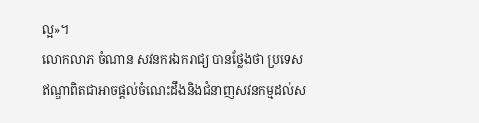ល្អ»។
លោកលាភ ចំណាន សវនករឯករាជ្យ បានថ្លែងថា ប្រទេសឥណ្ឌាពិតជាអាចផ្តល់ចំណេះដឹងនិងជំនាញសវនកម្មដល់ស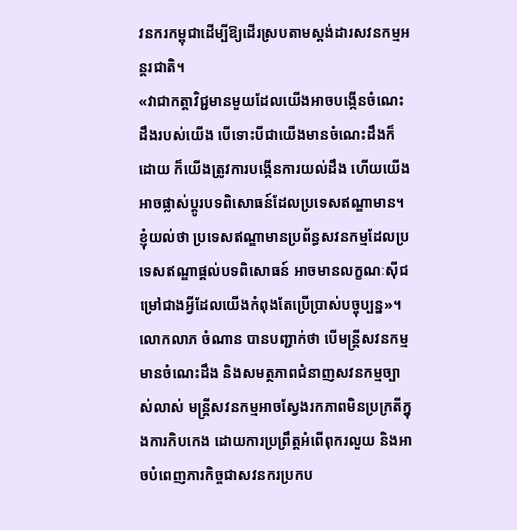វនករកម្ពុជាដើម្បីឱ្យដើរស្របតាមស្តង់ដារសវនកម្មអន្តរជាតិ។
«វាជាកត្តាវិជ្ជមានមួយដែលយើងអាចបង្កើនចំណេះដឹងរបស់យើង បើទោះបីជាយើងមានចំណេះដឹងក៏ដោយ ក៏យើងត្រូវការបង្កើនការយល់ដឹង ហើយយើងអាចផ្លាស់ប្តូរបទពិសោធន៍ដែលប្រទេសឥណ្ឌាមាន។ ខ្ញុំយល់ថា ប្រទេសឥណ្ឌាមានប្រព័ន្ធសវនកម្មដែលប្រទេសឥណ្ឌាផ្តល់បទពិសោធន៍ អាចមានលក្ខណៈស៊ីជម្រៅជាងអ្វីដែលយើងកំពុងតែប្រើប្រាស់បច្ចុប្បន្ន»។
លោកលាភ ចំណាន បានបញ្ជាក់ថា បើមន្ត្រីសវនកម្មមានចំណេះដឹង និងសមត្ថភាពជំនាញសវនកម្មច្បាស់លាស់ មន្ត្រីសវនកម្មអាចស្វែងរកភាពមិនប្រក្រតីក្នុងការកិបកេង ដោយការប្រព្រឹត្តអំពើពុករលួយ និងអាចបំពេញភារកិច្ចជាសវនករប្រកប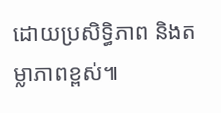ដោយប្រសិទ្ធិភាព និងតម្លាភាពខ្ពស់៕